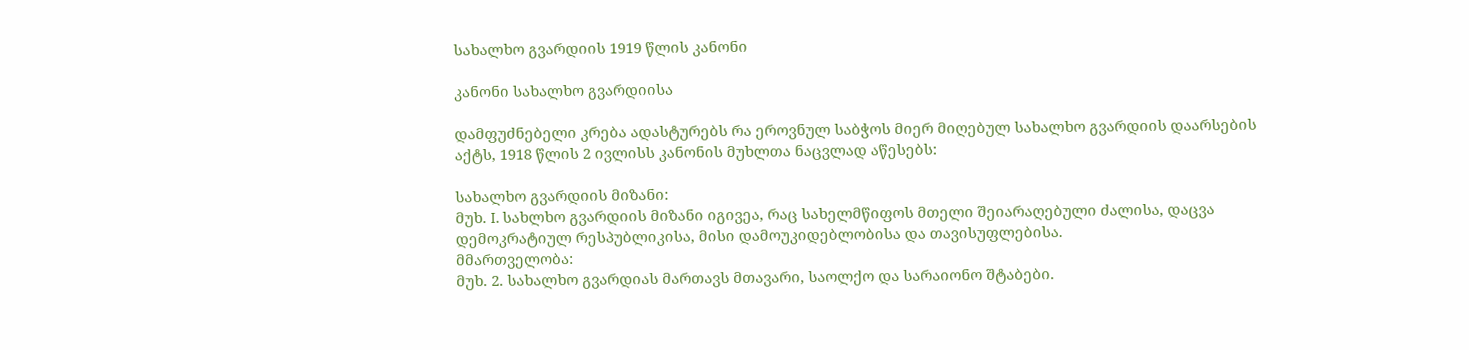სახალხო გვარდიის 1919 წლის კანონი

კანონი სახალხო გვარდიისა

დამფუძნებელი კრება ადასტურებს რა ეროვნულ საბჭოს მიერ მიღებულ სახალხო გვარდიის დაარსების აქტს, 1918 წლის 2 ივლისს კანონის მუხლთა ნაცვლად აწესებს:

სახალხო გვარდიის მიზანი:
მუხ. I. სახლხო გვარდიის მიზანი იგივეა, რაც სახელმწიფოს მთელი შეიარაღებული ძალისა, დაცვა დემოკრატიულ რესპუბლიკისა, მისი დამოუკიდებლობისა და თავისუფლებისა.
მმართველობა:
მუხ. 2. სახალხო გვარდიას მართავს მთავარი, საოლქო და სარაიონო შტაბები.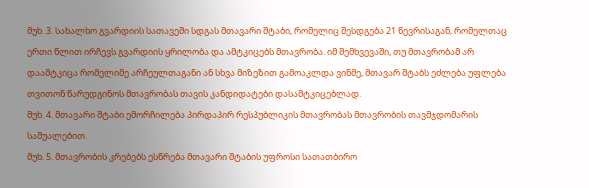მუხ. 3. სახალხო გვარდიის სათავეში სდგას მთავარი შტაბი, რომელიც შესდგება 21 წევრისაგან, რომელთაც ერთი წლით ირჩევს გვარდიის ყრილობა და ამტკიცებს მთავრობა. იმ შემხვევაში, თუ მთავრობამ არ დაამტკიცა რომელიმე არჩეულთაგანი ან სხვა მიზეზით გამოაკლდა ვინმე, მთავარ შტაბს ეძლება უფლება თვითონ წარუდგინოს მთავრობას თავის კანდიდატები დასამტკიცებლად.
მუხ. 4. მთავარი შტაბი ემორჩილება პირდაპირ რესპუბლიკის მთავრობას მთავრობის თავმჯდომარის საშუალებით.
მუხ. 5. მთავრობის კრებებს ესწრება მთავარი შტაბის უფროსი სათათბირო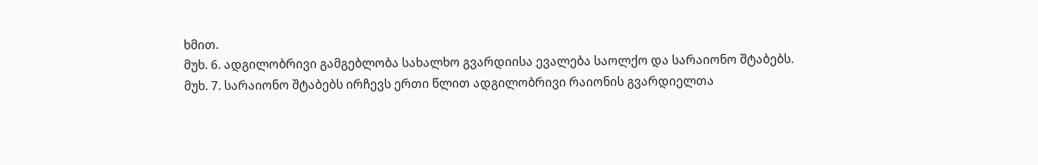ხმით.
მუხ. 6. ადგილობრივი გამგებლობა სახალხო გვარდიისა ევალება საოლქო და სარაიონო შტაბებს.
მუხ. 7. სარაიონო შტაბებს ირჩევს ერთი წლით ადგილობრივი რაიონის გვარდიელთა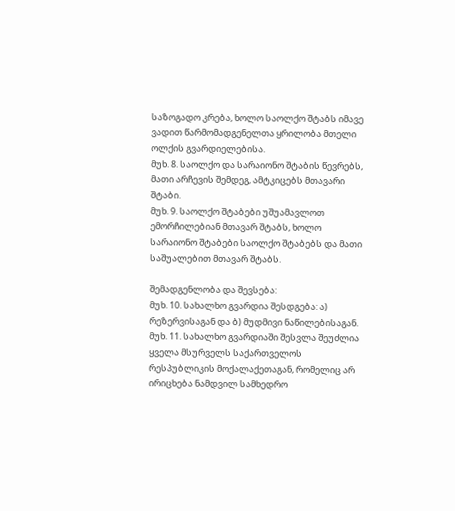საზოგადო კრება, ხოლო საოლქო შტაბს იმავე ვადით წარმომადგენელთა ყრილობა მთელი ოლქის გვარდიელებისა.
მუხ. 8. საოლქო და სარაიონო შტაბის წევრებს, მათი არჩევის შემდეგ, ამტკიცებს მთავარი შტაბი.
მუხ. 9. საოლქო შტაბები უშუამავლოთ ემორჩილებიან მთავარ შტაბს, ხოლო სარაიონო შტაბები საოლქო შტაბებს და მათი საშუალებით მთავარ შტაბს.

შემადგენლობა და შევსება:
მუხ. 10. სახალხო გვარდია შესდგება: ა) რეზერვისაგან და ბ) მუდმივი ნაწილებისაგან.
მუხ. 11. სახალხო გვარდიაში შესვლა შეუძლია ყველა მსურველს საქართველოს რესპუბლიკის მოქალაქეთაგან, რომელიც არ ირიცხება ნამდვილ სამხედრო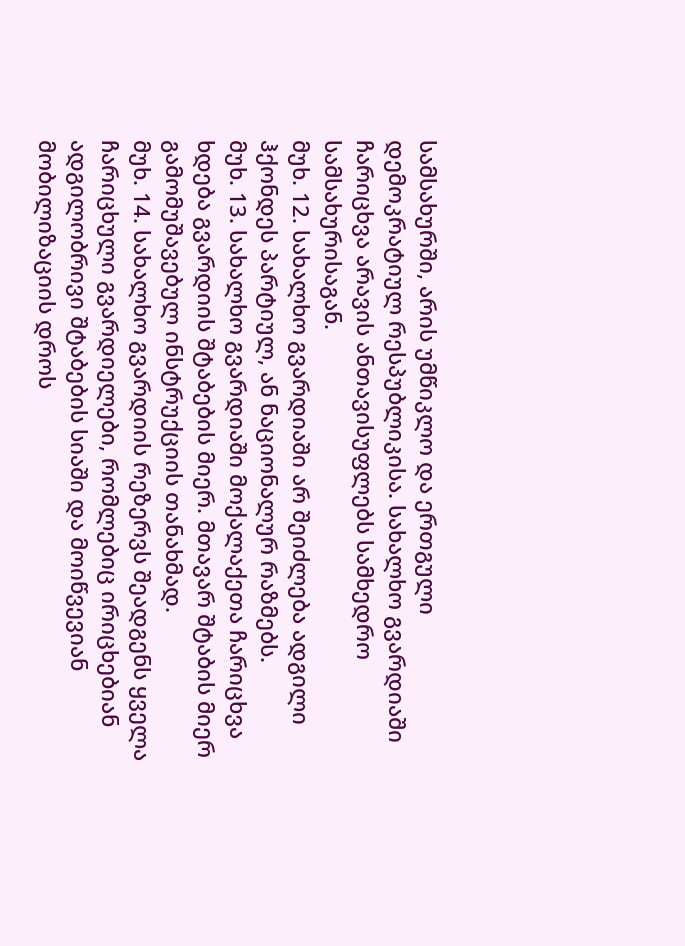სამსახურში, არის უმწიკლო და ერთგული დემოკრატიულ რესპუბლიკისა. სახალხო გვარდიაში ჩარიცხვა არავის ანთავისუფლებს სამხედრო სამსახურისაგან.
მუხ. 12. სახალხო გვარდიაში არ შეიძლება ადგილი ჰქონდეს პარტიულ, ან ნაციონალურ რაზმებს.
მუხ. 13. სახალხო გვარდიაში მოქალაქეთა ჩარიცხვა ხდება გვარდიის შტაბების მიერ. მთავარ შტაბის მიერ გამომუშავებულ ინსტრუქციის თანახმად.
მუხ. 14. სახალხო გვარდიის რეზერვს შეადგენს ყველა ჩარიცხული გვარდიელები, რომლებიც ირიცხებიან ადგილობრივი შტაბების სიაში და მოიწვევიან მობილიზაციის დროს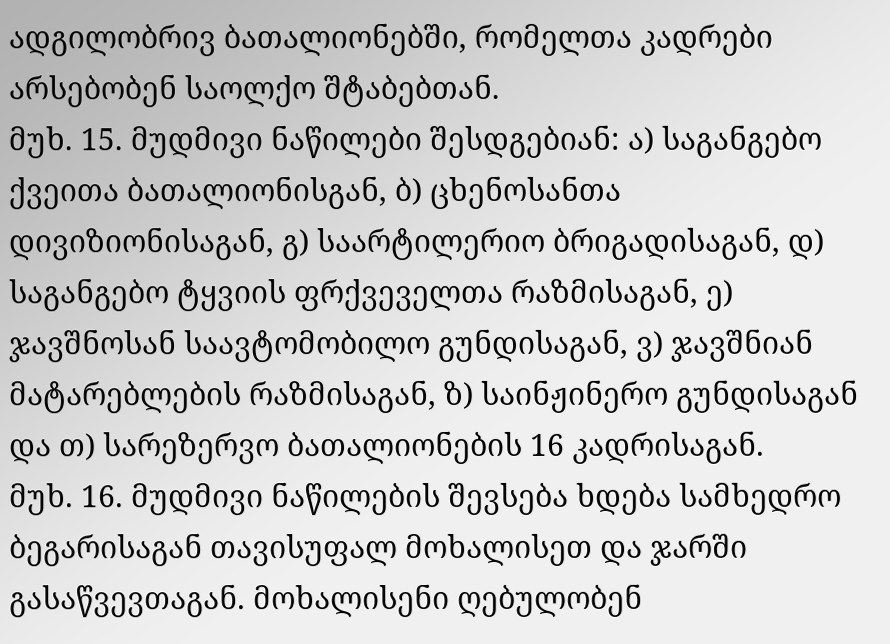ადგილობრივ ბათალიონებში, რომელთა კადრები არსებობენ საოლქო შტაბებთან.
მუხ. 15. მუდმივი ნაწილები შესდგებიან: ა) საგანგებო ქვეითა ბათალიონისგან, ბ) ცხენოსანთა დივიზიონისაგან, გ) საარტილერიო ბრიგადისაგან, დ) საგანგებო ტყვიის ფრქვეველთა რაზმისაგან, ე) ჯავშნოსან საავტომობილო გუნდისაგან, ვ) ჯავშნიან მატარებლების რაზმისაგან, ზ) საინჟინერო გუნდისაგან და თ) სარეზერვო ბათალიონების 16 კადრისაგან.
მუხ. 16. მუდმივი ნაწილების შევსება ხდება სამხედრო ბეგარისაგან თავისუფალ მოხალისეთ და ჯარში გასაწვევთაგან. მოხალისენი ღებულობენ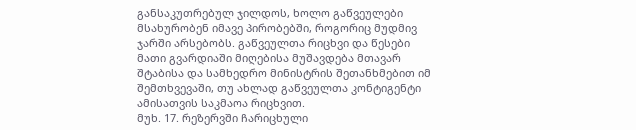განსაკუთრებულ ჯილდოს, ხოლო გაწვეულები მსახურობენ იმავე პირობებში, როგორიც მუდმივ ჯარში არსებობს. გაწვეულთა რიცხვი და წესები მათი გვარდიაში მიღებისა მუშავდება მთავარ შტაბისა და სამხედრო მინისტრის შეთანხმებით იმ შემთხვევაში, თუ ახლად გაწვეულთა კონტიგენტი ამისათვის საკმაოა რიცხვით.
მუხ. 17. რეზერვში ჩარიცხული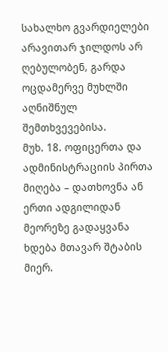სახალხო გვარდიელები არავითარ ჯილდოს არ ღებულობენ, გარდა ოცდამერვე მუხლში აღნიშნულ შემთხვევებისა.
მუხ. 18. ოფიცერთა და ადმინისტრაციის პირთა მიღება – დათხოვნა ან ერთი ადგილიდან მეორეზე გადაყვანა ხდება მთავარ შტაბის მიერ.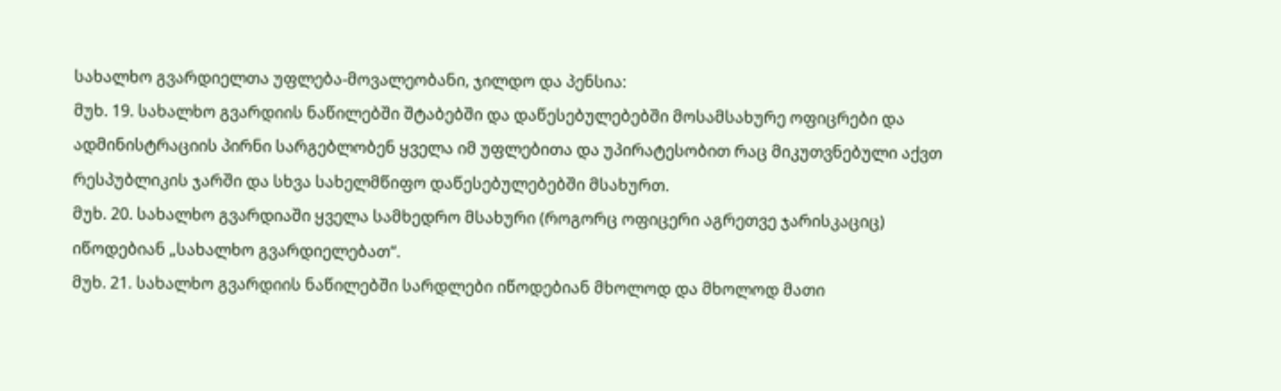სახალხო გვარდიელთა უფლება-მოვალეობანი, ჯილდო და პენსია:
მუხ. 19. სახალხო გვარდიის ნაწილებში შტაბებში და დაწესებულებებში მოსამსახურე ოფიცრები და ადმინისტრაციის პირნი სარგებლობენ ყველა იმ უფლებითა და უპირატესობით რაც მიკუთვნებული აქვთ რესპუბლიკის ჯარში და სხვა სახელმწიფო დაწესებულებებში მსახურთ.
მუხ. 20. სახალხო გვარდიაში ყველა სამხედრო მსახური (როგორც ოფიცერი აგრეთვე ჯარისკაციც) იწოდებიან „სახალხო გვარდიელებათ“.
მუხ. 21. სახალხო გვარდიის ნაწილებში სარდლები იწოდებიან მხოლოდ და მხოლოდ მათი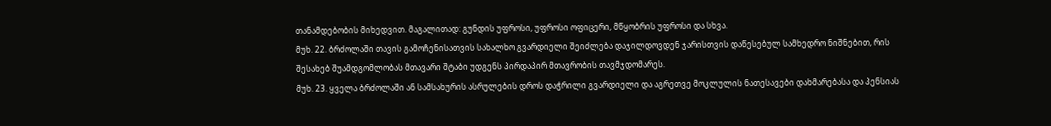თანამდებობის მიხედვით. მაგალითად: გუნდის უფროსი, უფროსი ოფიცერი, მწყობრის უფროსი და სხვა.
მუხ. 22. ბრძოლაში თავის გამოჩენისათვის სახალხო გვარდიელი შეიძლება დაჯილდოვდენ ჯარისთვის დაწესებულ სამხედრო ნიშნებით, რის შესახებ შუამდგომლობას მთავარი შტაბი უდგენს პირდაპირ მთავრობის თავმჯდომარეს.
მუხ. 23. ყველა ბრძოლაში ან სამსახურის ასრულების დროს დაჭრილი გვარდიელი და აგრეთვე მოკლულის ნათესავები დახმარებასა და პენსიას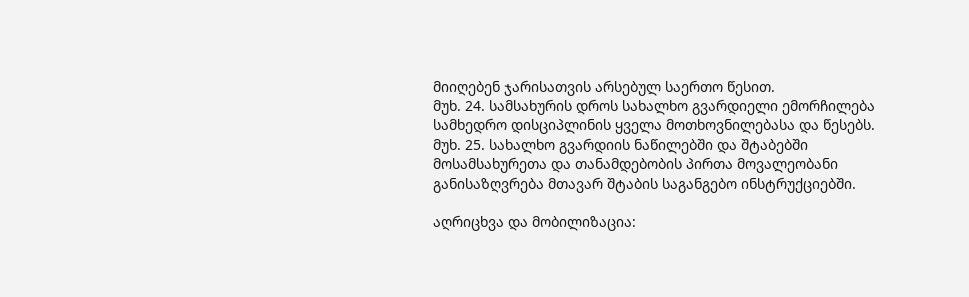მიიღებენ ჯარისათვის არსებულ საერთო წესით.
მუხ. 24. სამსახურის დროს სახალხო გვარდიელი ემორჩილება სამხედრო დისციპლინის ყველა მოთხოვნილებასა და წესებს.
მუხ. 25. სახალხო გვარდიის ნაწილებში და შტაბებში მოსამსახურეთა და თანამდებობის პირთა მოვალეობანი განისაზღვრება მთავარ შტაბის საგანგებო ინსტრუქციებში.

აღრიცხვა და მობილიზაცია: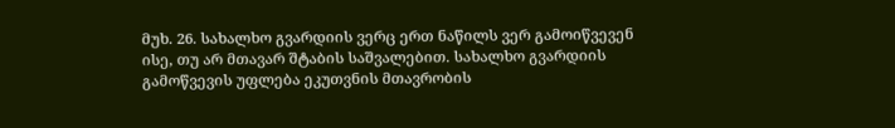მუხ. 26. სახალხო გვარდიის ვერც ერთ ნაწილს ვერ გამოიწვევენ ისე, თუ არ მთავარ შტაბის საშვალებით. სახალხო გვარდიის გამოწვევის უფლება ეკუთვნის მთავრობის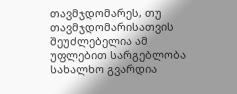თავმჯდომარეს, თუ თავმჯდომარისათვის შეუძლებელია ამ უფლებით სარგებლობა სახალხო გვარდია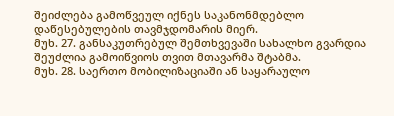შეიძლება გამოწვეულ იქნეს საკანონმდებლო დაწესებულების თავმჯდომარის მიერ.
მუხ. 27. განსაკუთრებულ შემთხვევაში სახალხო გვარდია შეუძლია გამოიწვიოს თვით მთავარმა შტაბმა.
მუხ. 28. საერთო მობილიზაციაში ან საყარაულო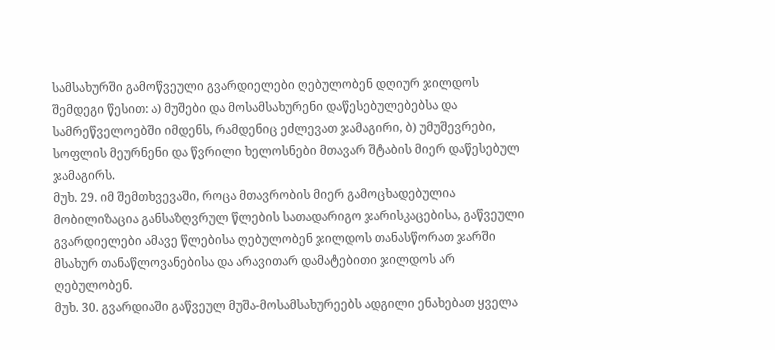სამსახურში გამოწვეული გვარდიელები ღებულობენ დღიურ ჯილდოს შემდეგი წესით: ა) მუშები და მოსამსახურენი დაწესებულებებსა და სამრეწველოებში იმდენს, რამდენიც ეძლევათ ჯამაგირი, ბ) უმუშევრები, სოფლის მეურნენი და წვრილი ხელოსნები მთავარ შტაბის მიერ დაწესებულ ჯამაგირს.
მუხ. 29. იმ შემთხვევაში, როცა მთავრობის მიერ გამოცხადებულია მობილიზაცია განსაზღვრულ წლების სათადარიგო ჯარისკაცებისა, გაწვეული გვარდიელები ამავე წლებისა ღებულობენ ჯილდოს თანასწორათ ჯარში მსახურ თანაწლოვანებისა და არავითარ დამატებითი ჯილდოს არ ღებულობენ.
მუხ. 30. გვარდიაში გაწვეულ მუშა-მოსამსახურეებს ადგილი ენახებათ ყველა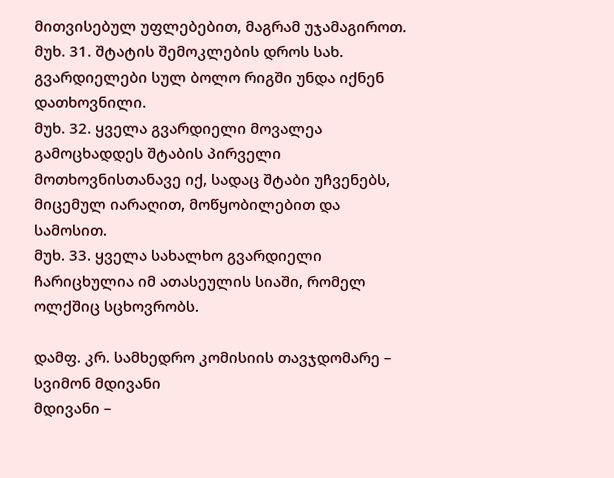მითვისებულ უფლებებით, მაგრამ უჯამაგიროთ.
მუხ. 31. შტატის შემოკლების დროს სახ. გვარდიელები სულ ბოლო რიგში უნდა იქნენ დათხოვნილი.
მუხ. 32. ყველა გვარდიელი მოვალეა გამოცხადდეს შტაბის პირველი მოთხოვნისთანავე იქ, სადაც შტაბი უჩვენებს, მიცემულ იარაღით, მოწყობილებით და სამოსით.
მუხ. 33. ყველა სახალხო გვარდიელი ჩარიცხულია იმ ათასეულის სიაში, რომელ ოლქშიც სცხოვრობს.

დამფ. კრ. სამხედრო კომისიის თავჯდომარე – სვიმონ მდივანი
მდივანი –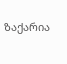ზაქარია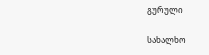გურული

სახალხო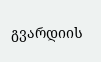გვარდიის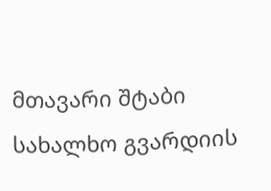მთავარი შტაბი
სახალხო გვარდიის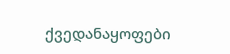ქვედანაყოფები